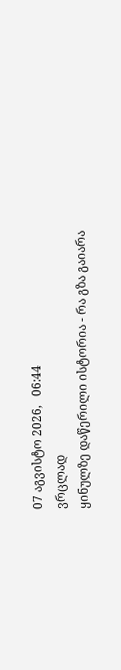07 აგვისტო 2026,   06:44
ვრცლად
ყინულზე დაწერილი ისტორია - რა გზა გაიარა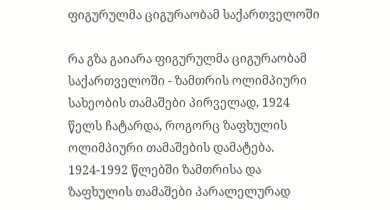ფიგურულმა ციგურაობამ საქართველოში

რა გზა გაიარა ფიგურულმა ციგურაობამ საქართველოში - ზამთრის ოლიმპიური სახეობის თამაშები პირველად, 1924 წელს ჩატარდა, როგორც ზაფხულის ოლიმპიური თამაშების დამატება. 1924-1992 წლებში ზამთრისა და ზაფხულის თამაშები პარალელურად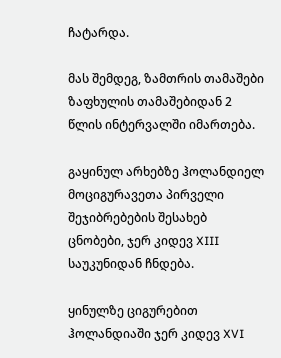ჩატარდა.

მას შემდეგ, ზამთრის თამაშები ზაფხულის თამაშებიდან 2 წლის ინტერვალში იმართება.

გაყინულ არხებზე ჰოლანდიელ მოციგურავეთა პირველი შეჯიბრებების შესახებ ცნობები, ჯერ კიდევ XIII საუკუნიდან ჩნდება.

ყინულზე ციგურებით ჰოლანდიაში ჯერ კიდევ XVI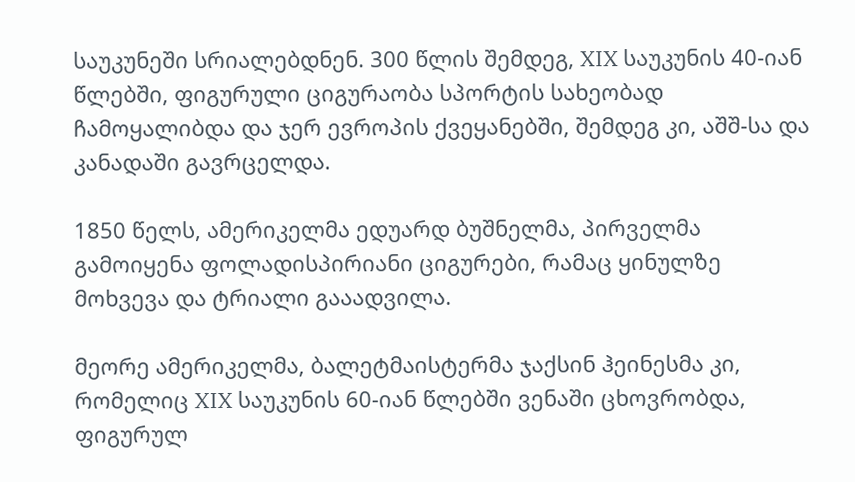საუკუნეში სრიალებდნენ. 300 წლის შემდეგ, XIX საუკუნის 40-იან წლებში, ფიგურული ციგურაობა სპორტის სახეობად ჩამოყალიბდა და ჯერ ევროპის ქვეყანებში, შემდეგ კი, აშშ-სა და კანადაში გავრცელდა.

1850 წელს, ამერიკელმა ედუარდ ბუშნელმა, პირველმა გამოიყენა ფოლადისპირიანი ციგურები, რამაც ყინულზე მოხვევა და ტრიალი გააადვილა.

მეორე ამერიკელმა, ბალეტმაისტერმა ჯაქსინ ჰეინესმა კი, რომელიც XIX საუკუნის 60-იან წლებში ვენაში ცხოვრობდა, ფიგურულ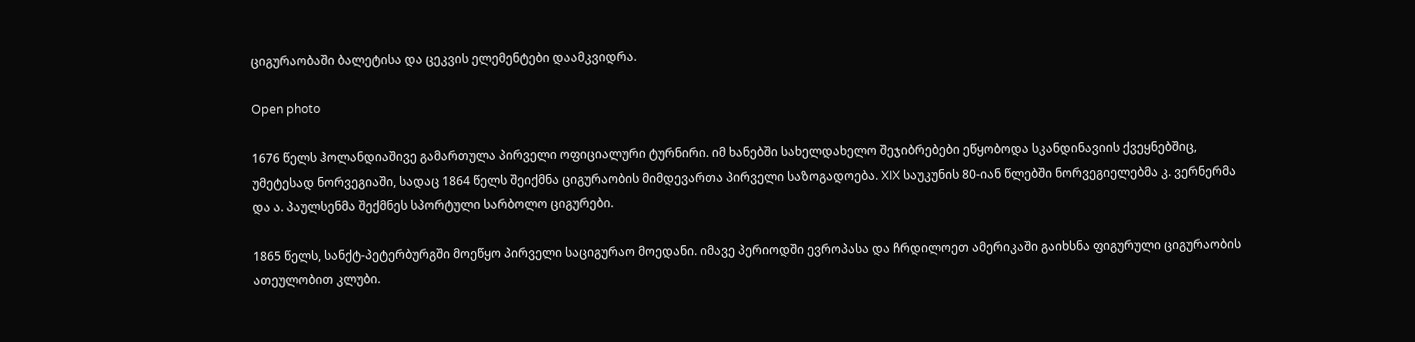ციგურაობაში ბალეტისა და ცეკვის ელემენტები დაამკვიდრა.

Open photo

1676 წელს ჰოლანდიაშივე გამართულა პირველი ოფიციალური ტურნირი. იმ ხანებში სახელდახელო შეჯიბრებები ეწყობოდა სკანდინავიის ქვეყნებშიც, უმეტესად ნორვეგიაში, სადაც 1864 წელს შეიქმნა ციგურაობის მიმდევართა პირველი საზოგადოება. XIX საუკუნის 80-იან წლებში ნორვეგიელებმა კ. ვერნერმა და ა. პაულსენმა შექმნეს სპორტული სარბოლო ციგურები.

1865 წელს, სანქტ-პეტერბურგში მოეწყო პირველი საციგურაო მოედანი. იმავე პერიოდში ევროპასა და ჩრდილოეთ ამერიკაში გაიხსნა ფიგურული ციგურაობის ათეულობით კლუბი.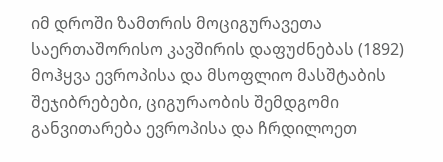იმ დროში ზამთრის მოციგურავეთა საერთაშორისო კავშირის დაფუძნებას (1892) მოჰყვა ევროპისა და მსოფლიო მასშტაბის შეჯიბრებები, ციგურაობის შემდგომი განვითარება ევროპისა და ჩრდილოეთ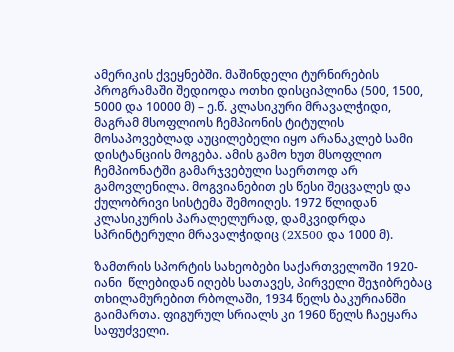ამერიკის ქვეყნებში. მაშინდელი ტურნირების პროგრამაში შედიოდა ოთხი დისციპლინა (500, 1500, 5000 და 10000 მ) – ე.წ. კლასიკური მრავალჭიდი, მაგრამ მსოფლიოს ჩემპიონის ტიტულის მოსაპოვებლად აუცილებელი იყო არანაკლებ სამი დისტანციის მოგება. ამის გამო ხუთ მსოფლიო ჩემპიონატში გამარჯვებული საერთოდ არ გამოვლენილა. მოგვიანებით ეს წესი შეცვალეს და ქულობრივი სისტემა შემოიღეს. 1972 წლიდან კლასიკურის პარალელურად, დამკვიდრდა სპრინტერული მრავალჭიდიც (2X500 და 1000 მ).

ზამთრის სპორტის სახეობები საქართველოში 1920-იანი  წლებიდან იღებს სათავეს, პირველი შეჯიბრებაც თხილამურებით რბოლაში, 1934 წელს ბაკურიანში გაიმართა. ფიგურულ სრიალს კი 1960 წელს ჩაეყარა საფუძველი.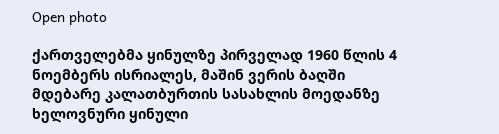Open photo

ქართველებმა ყინულზე პირველად 1960 წლის 4 ნოემბერს ისრიალეს, მაშინ ვერის ბაღში მდებარე კალათბურთის სასახლის მოედანზე ხელოვნური ყინული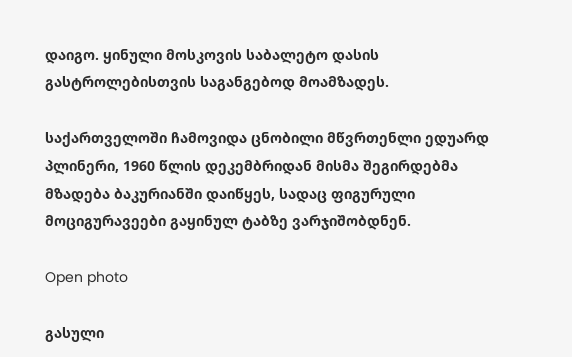დაიგო. ყინული მოსკოვის საბალეტო დასის გასტროლებისთვის საგანგებოდ მოამზადეს.

საქართველოში ჩამოვიდა ცნობილი მწვრთენლი ედუარდ პლინერი, 1960 წლის დეკემბრიდან მისმა შეგირდებმა მზადება ბაკურიანში დაიწყეს, სადაც ფიგურული მოციგურავეები გაყინულ ტაბზე ვარჯიშობდნენ.

Open photo

გასული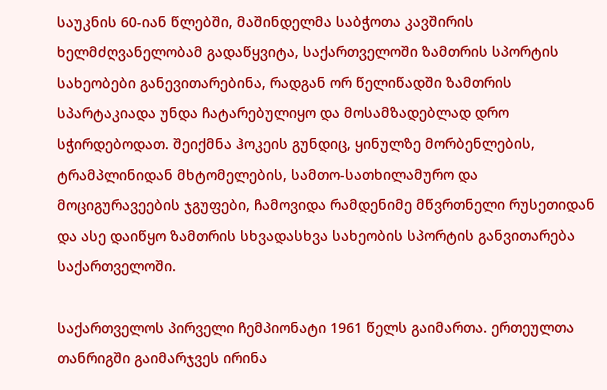საუკნის 60-იან წლებში, მაშინდელმა საბჭოთა კავშირის ხელმძღვანელობამ გადაწყვიტა, საქართველოში ზამთრის სპორტის სახეობები განევითარებინა, რადგან ორ წელიწადში ზამთრის სპარტაკიადა უნდა ჩატარებულიყო და მოსამზადებლად დრო სჭირდებოდათ. შეიქმნა ჰოკეის გუნდიც, ყინულზე მორბენლების, ტრამპლინიდან მხტომელების, სამთო-სათხილამურო და მოციგურავეების ჯგუფები, ჩამოვიდა რამდენიმე მწვრთნელი რუსეთიდან და ასე დაიწყო ზამთრის სხვადასხვა სახეობის სპორტის განვითარება საქართველოში.

საქართველოს პირველი ჩემპიონატი 1961 წელს გაიმართა. ერთეულთა თანრიგში გაიმარჯვეს ირინა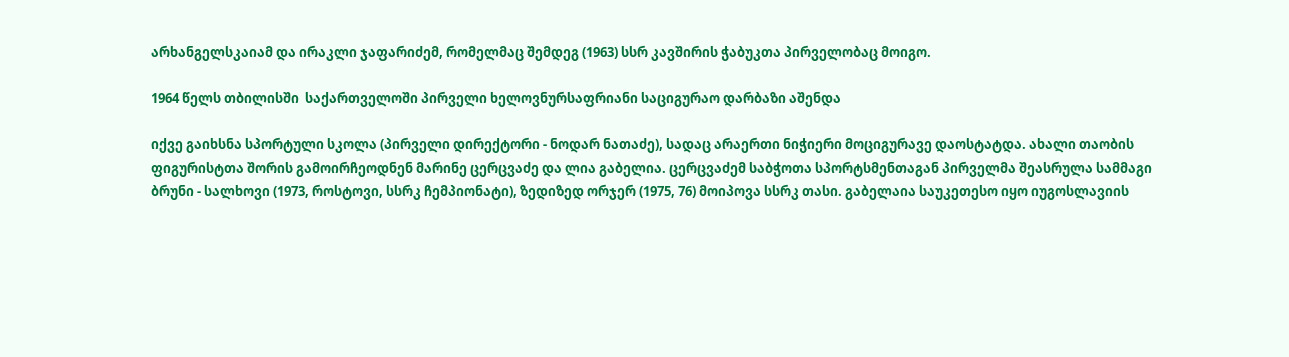არხანგელსკაიამ და ირაკლი ჯაფარიძემ, რომელმაც შემდეგ (1963) სსრ კავშირის ჭაბუკთა პირველობაც მოიგო.

1964 წელს თბილისში  საქართველოში პირველი ხელოვნურსაფრიანი საციგურაო დარბაზი აშენდა

იქვე გაიხსნა სპორტული სკოლა (პირველი დირექტორი - ნოდარ ნათაძე), სადაც არაერთი ნიჭიერი მოციგურავე დაოსტატდა. ახალი თაობის ფიგურისტთა შორის გამოირჩეოდნენ მარინე ცერცვაძე და ლია გაბელია. ცერცვაძემ საბჭოთა სპორტსმენთაგან პირველმა შეასრულა სამმაგი ბრუნი - სალხოვი (1973, როსტოვი, სსრკ ჩემპიონატი), ზედიზედ ორჯერ (1975, 76) მოიპოვა სსრკ თასი. გაბელაია საუკეთესო იყო იუგოსლავიის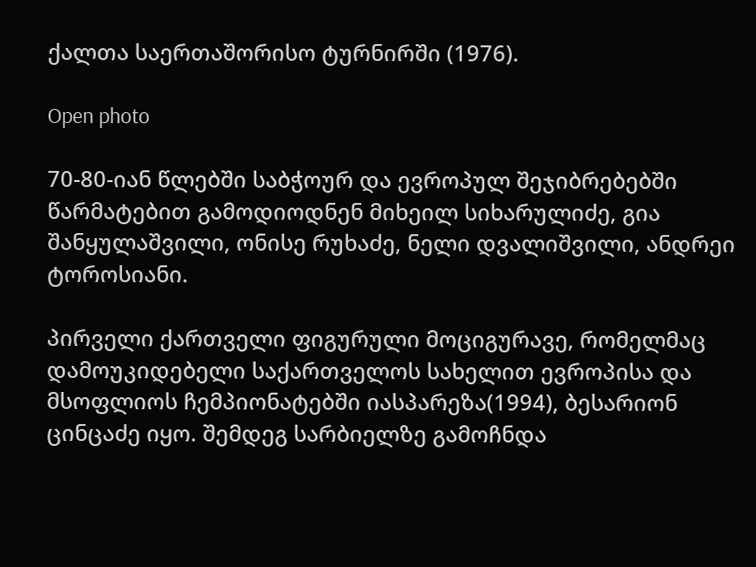ქალთა საერთაშორისო ტურნირში (1976).

Open photo

70-80-იან წლებში საბჭოურ და ევროპულ შეჯიბრებებში წარმატებით გამოდიოდნენ მიხეილ სიხარულიძე, გია შანყულაშვილი, ონისე რუხაძე, ნელი დვალიშვილი, ანდრეი ტოროსიანი.

პირველი ქართველი ფიგურული მოციგურავე, რომელმაც დამოუკიდებელი საქართველოს სახელით ევროპისა და მსოფლიოს ჩემპიონატებში იასპარეზა(1994), ბესარიონ ცინცაძე იყო. შემდეგ სარბიელზე გამოჩნდა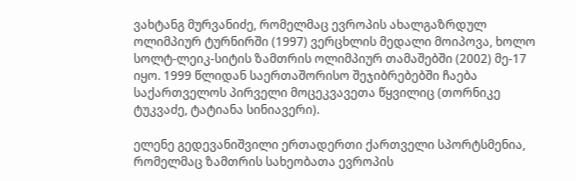ვახტანგ მურვანიძე, რომელმაც ევროპის ახალგაზრდულ ოლიმპიურ ტურნირში (1997) ვერცხლის მედალი მოიპოვა, ხოლო სოლტ-ლეიკ-სიტის ზამთრის ოლიმპიურ თამაშებში (2002) მე-17 იყო. 1999 წლიდან საერთაშორისო შეჯიბრებებში ჩაება საქართველოს პირველი მოცეკვავეთა წყვილიც (თორნიკე ტუკვაძე, ტატიანა სინიავერი).

ელენე გედევანიშვილი ერთადერთი ქართველი სპორტსმენია, რომელმაც ზამთრის სახეობათა ევროპის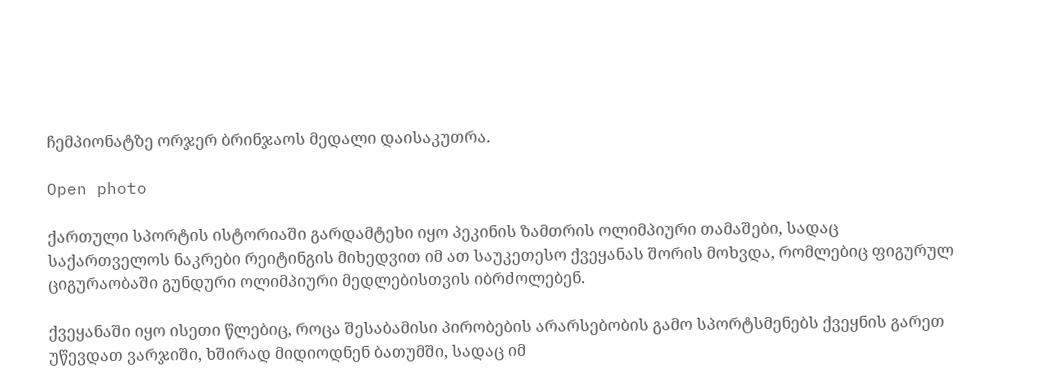ჩემპიონატზე ორჯერ ბრინჯაოს მედალი დაისაკუთრა.

Open photo

ქართული სპორტის ისტორიაში გარდამტეხი იყო პეკინის ზამთრის ოლიმპიური თამაშები, სადაც საქართველოს ნაკრები რეიტინგის მიხედვით იმ ათ საუკეთესო ქვეყანას შორის მოხვდა, რომლებიც ფიგურულ ციგურაობაში გუნდური ოლიმპიური მედლებისთვის იბრძოლებენ.

ქვეყანაში იყო ისეთი წლებიც, როცა შესაბამისი პირობების არარსებობის გამო სპორტსმენებს ქვეყნის გარეთ უწევდათ ვარჯიში, ხშირად მიდიოდნენ ბათუმში, სადაც იმ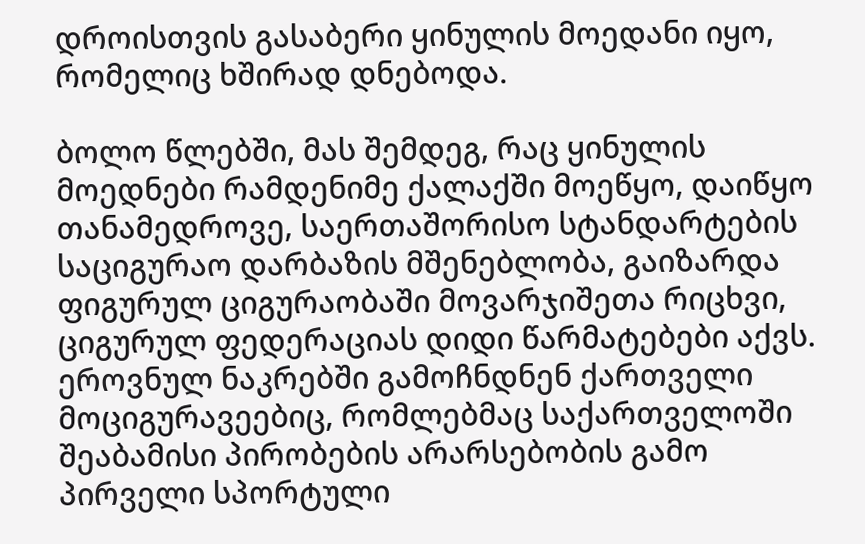დროისთვის გასაბერი ყინულის მოედანი იყო, რომელიც ხშირად დნებოდა.

ბოლო წლებში, მას შემდეგ, რაც ყინულის მოედნები რამდენიმე ქალაქში მოეწყო, დაიწყო თანამედროვე, საერთაშორისო სტანდარტების საციგურაო დარბაზის მშენებლობა, გაიზარდა ფიგურულ ციგურაობაში მოვარჯიშეთა რიცხვი, ციგურულ ფედერაციას დიდი წარმატებები აქვს. ეროვნულ ნაკრებში გამოჩნდნენ ქართველი მოციგურავეებიც, რომლებმაც საქართველოში შეაბამისი პირობების არარსებობის გამო პირველი სპორტული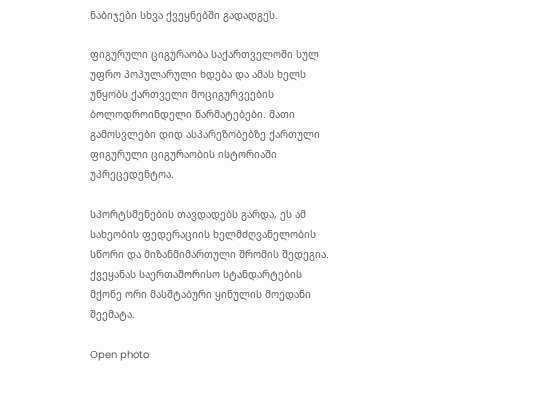ნაბიჯები სხვა ქვეყნებში გადადგეს.

ფიგურული ციგურაობა საქართველოში სულ უფრო პოპულარული ხდება და ამას ხელს უწყობს ქართველი მოციგურვეების ბოლოდროინდელი წარმატებები. მათი გამოსვლები დიდ ასპარეზობებზე ქართული ფიგურული ციგურაობის ისტორიაში უპრეცედენტოა.

სპორტსმენების თავდადებს გარდა, ეს ამ სახეობის ფედერაციის ხელმძღვანელობის სწორი და მიზანმიმართული შრომის შედეგია. ქვეყანას საერთაშორისო სტანდარტების მქონე ორი მასშტაბური ყინულის მოედანი შეემატა.

Open photo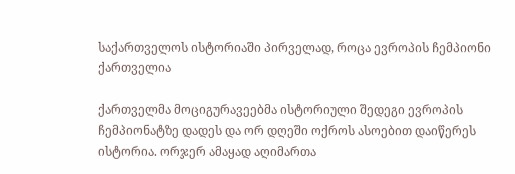საქართველოს ისტორიაში პირველად, როცა ევროპის ჩემპიონი ქართველია

ქართველმა მოციგურავეებმა ისტორიული შედეგი ევროპის ჩემპიონატზე დადეს და ორ დღეში ოქროს ასოებით დაიწერეს ისტორია. ორჯერ ამაყად აღიმართა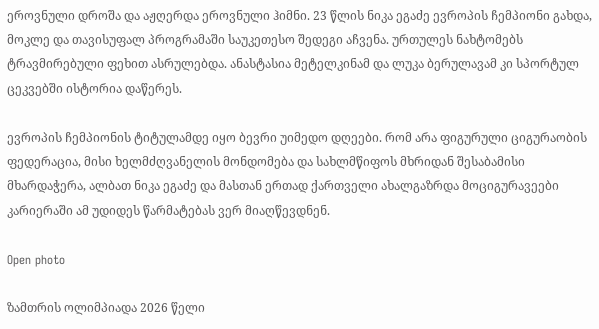ეროვნული დროშა და აჟღერდა ეროვნული ჰიმნი. 23 წლის ნიკა ეგაძე ევროპის ჩემპიონი გახდა, მოკლე და თავისუფალ პროგრამაში საუკეთესო შედეგი აჩვენა. ურთულეს ნახტომებს ტრავმირებული ფეხით ასრულებდა. ანასტასია მეტელკინამ და ლუკა ბერულავამ კი სპორტულ ცეკვებში ისტორია დაწერეს.

ევროპის ჩემპიონის ტიტულამდე იყო ბევრი უიმედო დღეები. რომ არა ფიგურული ციგურაობის ფედერაცია, მისი ხელმძღვანელის მონდომება და სახლმწიფოს მხრიდან შესაბამისი მხარდაჭერა, ალბათ ნიკა ეგაძე და მასთან ერთად ქართველი ახალგაზრდა მოციგურავეები კარიერაში ამ უდიდეს წარმატებას ვერ მიაღწევდნენ.

Open photo

ზამთრის ოლიმპიადა 2026 წელი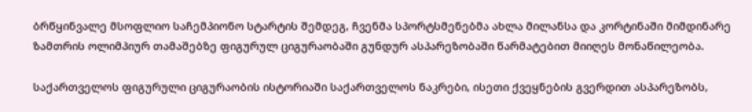ბრწყინვალე მსოფლიო საჩემპიონო სტარტის შემდეგ, ჩვენმა სპორტსმენებმა ახლა მილანსა და კორტინაში მიმდინარე ზამთრის ოლიმპიურ თამაშებზე ფიგურულ ციგურაობაში გუნდურ ასპარეზობაში წარმატებით მიიღეს მონაწილეობა.

საქართველოს ფიგურული ციგურაობის ისტორიაში საქართველოს ნაკრები, ისეთი ქვეყნების გვერდით ასპარეზობს,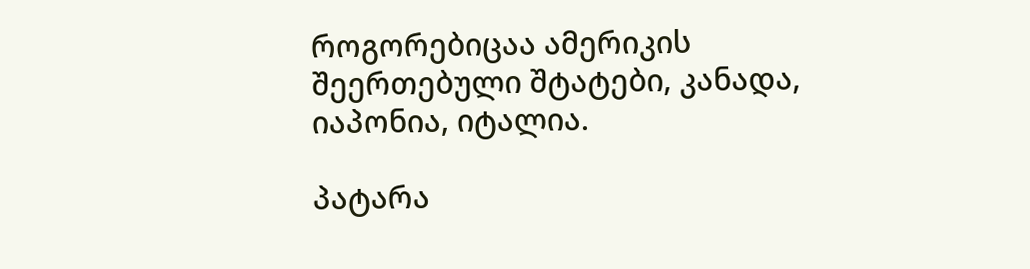როგორებიცაა ამერიკის შეერთებული შტატები, კანადა, იაპონია, იტალია.

პატარა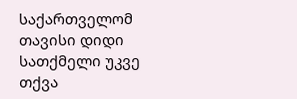საქართველომ თავისი დიდი სათქმელი უკვე თქვა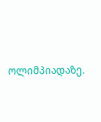ოლიმპიადაზე.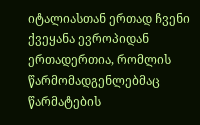იტალიასთან ერთად ჩვენი ქვეყანა ევროპიდან ერთადერთია, რომლის წარმომადგენლებმაც წარმატების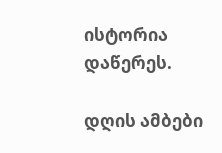ისტორია დაწერეს.

დღის ამბები